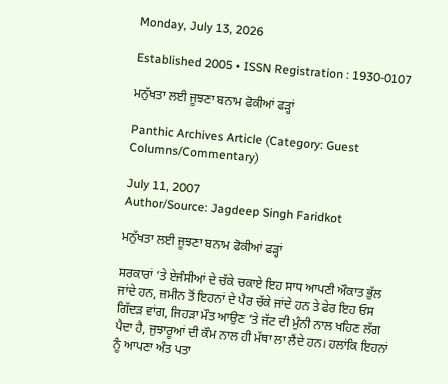Monday, July 13, 2026

Established 2005 • ISSN Registration : 1930-0107

ਮਨੁੱਖਤਾ ਲਈ ਜੂਝਣਾ ਬਨਾਮ ਫੋਕੀਆਂ ਫੜ੍ਹਾਂ

Panthic Archives Article (Category: Guest Columns/Commentary)

July 11, 2007
Author/Source: Jagdeep Singh Faridkot

ਮਨੁੱਖਤਾ ਲਈ ਜੂਝਣਾ ਬਨਾਮ ਫੋਕੀਆਂ ਫੜ੍ਹਾਂ

ਸਰਕਾਰਾਂ ‘ਤੇ ਏਜੰਸੀਆਂ ਦੇ ਚੱਕੇ ਚਕਾਏ ਇਹ ਸਾਧ ਆਪਣੀ ਔਕਾਤ ਭੁੱਲ ਜਾਂਦੇ ਹਨ, ਜ਼ਮੀਨ ਤੋਂ ਇਹਨਾਂ ਦੇ ਪੈਰ ਚੱਕੇ ਜਾਂਦੇ ਹਨ ਤੇ ਫੇਰ ਇਹ ਓਸ ਗਿੱਦੜ ਵਾਂਗ, ਜਿਹੜਾ ਮੌਤ ਆਉਣ ’ਤੇ ਜੱਟ ਦੀ ਮੁੰਨੀ ਨਾਲ ਖਹਿਣ ਲੱਗ ਪੈਦਾ ਹੈ, ਜੁਝਾਰੂਆਂ ਦੀ ਕੌਮ ਨਾਲ ਹੀ ਮੱਥਾ ਲਾ ਲੈਂਦੇ ਹਨ। ਹਲਾਂਕਿ ਇਹਨਾਂ ਨੂੰ ਆਪਣਾ ਅੰਤ ਪਤਾ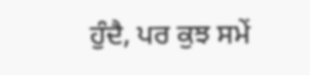ਹੁੰਦੈ, ਪਰ ਕੁਝ ਸਮੇਂ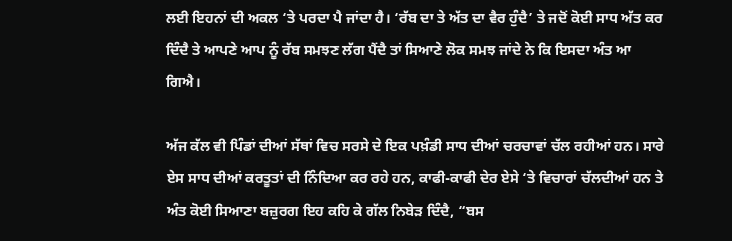ਲਈ ਇਹਨਾਂ ਦੀ ਅਕਲ ‘ਤੇ ਪਰਦਾ ਪੈ ਜਾਂਦਾ ਹੈ। ‘ਰੱਬ ਦਾ ਤੇ ਅੱਤ ਦਾ ਵੈਰ ਹੁੰਦੈ’ ਤੇ ਜਦੋਂ ਕੋਈ ਸਾਧ ਅੱਤ ਕਰ ਦਿੰਦੈ ਤੇ ਆਪਣੇ ਆਪ ਨੂੰ ਰੱਬ ਸਮਝਣ ਲੱਗ ਪੈਂਦੈ ਤਾਂ ਸਿਆਣੇ ਲੋਕ ਸਮਝ ਜਾਂਦੇ ਨੇ ਕਿ ਇਸਦਾ ਅੰਤ ਆ ਗਿਐ।

ਅੱਜ ਕੱਲ ਵੀ ਪਿੰਡਾਂ ਦੀਆਂ ਸੱਥਾਂ ਵਿਚ ਸਰਸੇ ਦੇ ਇਕ ਪਖ਼ੰਡੀ ਸਾਧ ਦੀਆਂ ਚਰਚਾਵਾਂ ਚੱਲ ਰਹੀਆਂ ਹਨ। ਸਾਰੇ ਏਸ ਸਾਧ ਦੀਆਂ ਕਰਤੂਤਾਂ ਦੀ ਨਿੰਦਿਆ ਕਰ ਰਹੇ ਹਨ, ਕਾਫੀ-ਕਾਫੀ ਦੇਰ ਏਸੇ ‘ਤੇ ਵਿਚਾਰਾਂ ਚੱਲਦੀਆਂ ਹਨ ਤੇ ਅੰਤ ਕੋਈ ਸਿਆਣਾ ਬਜ਼ੁਰਗ ਇਹ ਕਹਿ ਕੇ ਗੱਲ ਨਿਬੇੜ ਦਿੰਦੈ, “ਬਸ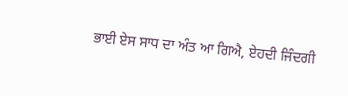ਭਾਈ ਏਸ ਸਾਧ ਦਾ ਅੰਤ ਆ ਗਿਐ, ਏਹਦੀ ਜਿੰਦਗੀ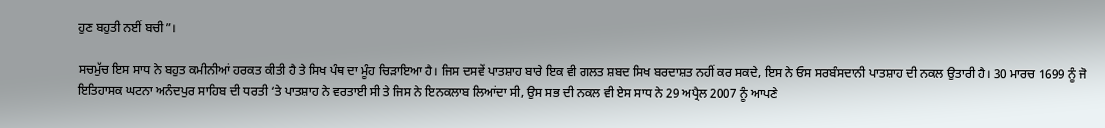ਹੁਣ ਬਹੁਤੀ ਨਈਂ ਬਚੀ”।

ਸਚਮੁੱਚ ਇਸ ਸਾਧ ਨੇ ਬਹੁਤ ਕਮੀਨੀਆਂ ਹਰਕਤ ਕੀਤੀ ਹੈ ਤੇ ਸਿਖ ਪੰਥ ਦਾ ਮੂੰਹ ਚਿੜਾਇਆ ਹੈ। ਜਿਸ ਦਸਵੇਂ ਪਾਤਸ਼ਾਹ ਬਾਰੇ ਇਕ ਵੀ ਗਲਤ ਸ਼ਬਦ ਸਿਖ ਬਰਦਾਸ਼ਤ ਨਹੀਂ ਕਰ ਸਕਦੇ, ਇਸ ਨੇ ਓਸ ਸਰਬੰਸਦਾਨੀ ਪਾਤਸ਼ਾਹ ਦੀ ਨਕਲ ਉਤਾਰੀ ਹੈ। 30 ਮਾਰਚ 1699 ਨੂੰ ਜੋ ਇਤਿਹਾਸਕ ਘਟਨਾ ਅਨੰਦਪੁਰ ਸਾਹਿਬ ਦੀ ਧਰਤੀ ‘ਤੇ ਪਾਤਸ਼ਾਹ ਨੇ ਵਰਤਾਈ ਸੀ ਤੇ ਜਿਸ ਨੇ ਇਨਕਲਾਬ ਲਿਆਂਦਾ ਸੀ, ਉਸ ਸਭ ਦੀ ਨਕਲ ਵੀ ਏਸ ਸਾਧ ਨੇ 29 ਅਪ੍ਰੈਲ 2007 ਨੂੰ ਆਪਣੇ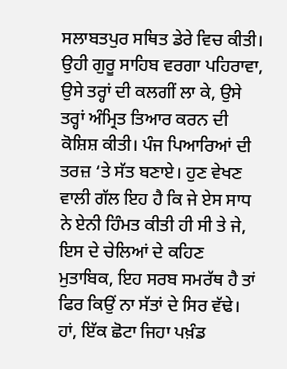ਸਲਾਬਤਪੁਰ ਸਥਿਤ ਡੇਰੇ ਵਿਚ ਕੀਤੀ। ਉਹੀ ਗੁਰੂ ਸਾਹਿਬ ਵਰਗਾ ਪਹਿਰਾਵਾ, ਉਸੇ ਤਰ੍ਹਾਂ ਦੀ ਕਲਗੀਂ ਲਾ ਕੇ, ਉਸੇ ਤਰ੍ਹਾਂ ਅੰਮ੍ਰਿਤ ਤਿਆਰ ਕਰਨ ਦੀ ਕੋਸ਼ਿਸ਼ ਕੀਤੀ। ਪੰਜ ਪਿਆਰਿਆਂ ਦੀ ਤਰਜ਼ ‘ਤੇ ਸੱਤ ਬਣਾਏ। ਹੁਣ ਵੇਖਣ ਵਾਲੀ ਗੱਲ ਇਹ ਹੈ ਕਿ ਜੇ ਏਸ ਸਾਧ ਨੇ ਏਨੀ ਹਿੰਮਤ ਕੀਤੀ ਹੀ ਸੀ ਤੇ ਜੇ, ਇਸ ਦੇ ਚੇਲਿਆਂ ਦੇ ਕਹਿਣ ਮੁਤਾਬਿਕ, ਇਹ ਸਰਬ ਸਮਰੱਥ ਹੈ ਤਾਂ ਫਿਰ ਕਿਉਂ ਨਾ ਸੱਤਾਂ ਦੇ ਸਿਰ ਵੱਢੇ। ਹਾਂ, ਇੱਕ ਛੋਟਾ ਜਿਹਾ ਪਖ਼ੰਡ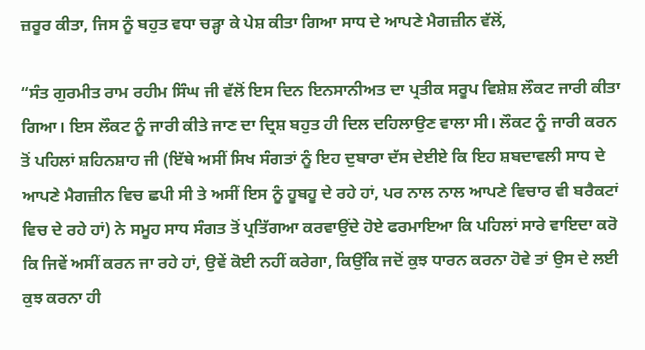ਜ਼ਰੂਰ ਕੀਤਾ, ਜਿਸ ਨੂੰ ਬਹੁਤ ਵਧਾ ਚੜ੍ਹਾ ਕੇ ਪੇਸ਼ ਕੀਤਾ ਗਿਆ ਸਾਧ ਦੇ ਆਪਣੇ ਮੈਗਜ਼ੀਨ ਵੱਲੋਂ,

“ਸੰਤ ਗੁਰਮੀਤ ਰਾਮ ਰਹੀਮ ਸਿੰਘ ਜੀ ਵੱਲੋਂ ਇਸ ਦਿਨ ਇਨਸਾਨੀਅਤ ਦਾ ਪ੍ਰਤੀਕ ਸਰੂਪ ਵਿਸ਼ੇਸ਼ ਲੌਕਟ ਜਾਰੀ ਕੀਤਾ ਗਿਆ। ਇਸ ਲੌਕਟ ਨੂੰ ਜਾਰੀ ਕੀਤੇ ਜਾਣ ਦਾ ਦ੍ਰਿਸ਼ ਬਹੁਤ ਹੀ ਦਿਲ ਦਹਿਲਾਉਣ ਵਾਲਾ ਸੀ। ਲੌਕਟ ਨੂੰ ਜਾਰੀ ਕਰਨ ਤੋਂ ਪਹਿਲਾਂ ਸ਼ਹਿਨਸ਼ਾਹ ਜੀ (ਇੱਥੇ ਅਸੀਂ ਸਿਖ ਸੰਗਤਾਂ ਨੂੰ ਇਹ ਦੁਬਾਰਾ ਦੱਸ ਦੇਈਏ ਕਿ ਇਹ ਸ਼ਬਦਾਵਲੀ ਸਾਧ ਦੇ ਆਪਣੇ ਮੈਗਜ਼ੀਨ ਵਿਚ ਛਪੀ ਸੀ ਤੇ ਅਸੀਂ ਇਸ ਨੂੰ ਹੂਬਹੂ ਦੇ ਰਹੇ ਹਾਂ, ਪਰ ਨਾਲ ਨਾਲ ਆਪਣੇ ਵਿਚਾਰ ਵੀ ਬਰੈਕਟਾਂ ਵਿਚ ਦੇ ਰਹੇ ਹਾਂ) ਨੇ ਸਮੂਹ ਸਾਧ ਸੰਗਤ ਤੋਂ ਪ੍ਰਤਿੱਗਆ ਕਰਵਾਉਂਦੇ ਹੋਏ ਫਰਮਾਇਆ ਕਿ ਪਹਿਲਾਂ ਸਾਰੇ ਵਾਇਦਾ ਕਰੋ ਕਿ ਜਿਵੇਂ ਅਸੀਂ ਕਰਨ ਜਾ ਰਹੇ ਹਾਂ, ਉਵੇਂ ਕੋਈ ਨਹੀਂ ਕਰੇਗਾ, ਕਿਉਂਕਿ ਜਦੋਂ ਕੁਝ ਧਾਰਨ ਕਰਨਾ ਹੋਵੇ ਤਾਂ ਉਸ ਦੇ ਲਈ ਕੁਝ ਕਰਨਾ ਹੀ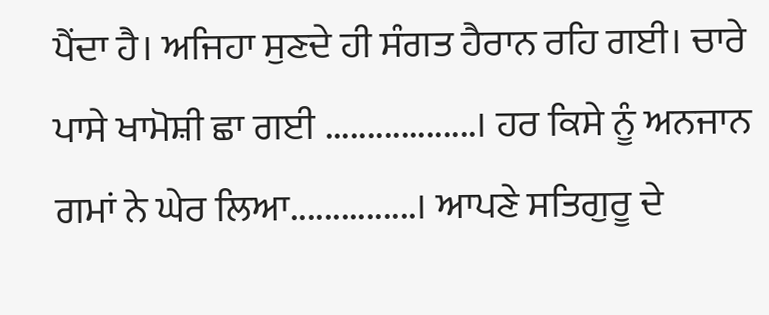ਪੈਂਦਾ ਹੈ। ਅਜਿਹਾ ਸੁਣਦੇ ਹੀ ਸੰਗਤ ਹੈਰਾਨ ਰਹਿ ਗਈ। ਚਾਰੇ ਪਾਸੇ ਖਾਮੋਸ਼ੀ ਛਾ ਗਈ ..................। ਹਰ ਕਿਸੇ ਨੂੰ ਅਨਜਾਨ ਗਮਾਂ ਨੇ ਘੇਰ ਲਿਆ...............। ਆਪਣੇ ਸਤਿਗੁਰੂ ਦੇ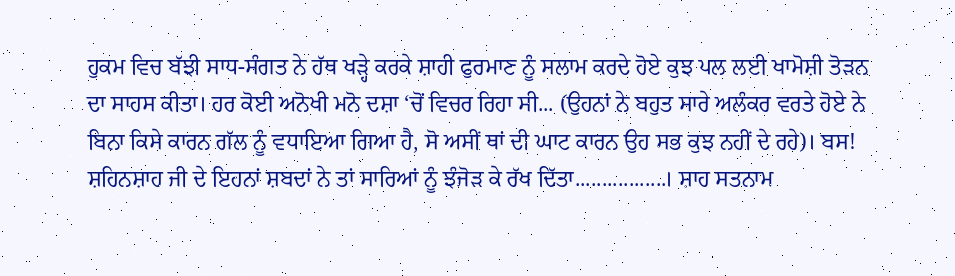ਹੁਕਮ ਵਿਚ ਬੱਝੀ ਸਾਧ-ਸੰਗਤ ਨੇ ਹੱਥ ਖੜ੍ਹੇ ਕਰਕੇ ਸ਼ਾਹੀ ਫੁਰਮਾਣ ਨੂੰ ਸਲਾਮ ਕਰਦੇ ਹੋਏ ਕੁਝ ਪਲ ਲਈ ਖਾਮੋਸ਼ੀ ਤੋੜਨ ਦਾ ਸਾਹਸ ਕੀਤਾ। ਹਰ ਕੋਈ ਅਨੋਖੀ ਮਨੋ ਦਸ਼ਾ ‘ਚੋਂ ਵਿਚਰ ਰਿਹਾ ਸੀ... (ਉਹਨਾਂ ਨੇ ਬਹੁਤ ਸਾਰੇ ਅਲੰਕਰ ਵਰਤੇ ਹੋਏ ਨੇ ਬਿਨਾ ਕਿਸੇ ਕਾਰਨ ਗੱਲ ਨੂੰ ਵਧਾਇਆ ਗਿਆ ਹੈ, ਸੋ ਅਸੀਂ ਥਾਂ ਦੀ ਘਾਟ ਕਾਰਨ ਉਹ ਸਭ ਕੁਝ ਨਹੀਂ ਦੇ ਰਹੇ)। ਬਸ! ਸ਼ਹਿਨਸ਼ਾਹ ਜੀ ਦੇ ਇਹਨਾਂ ਸ਼ਬਦਾਂ ਨੇ ਤਾਂ ਸਾਰਿਆਂ ਨੂੰ ਝੰਜੋੜ ਕੇ ਰੱਖ ਦਿੱਤਾ.................। ਸ਼ਾਹ ਸਤਨਾਮ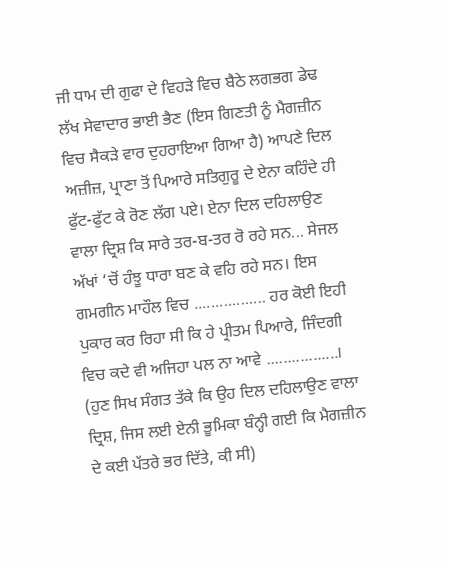ਜੀ ਧਾਮ ਦੀ ਗੁਫਾ ਦੇ ਵਿਹੜੇ ਵਿਚ ਬੈਠੇ ਲਗਭਗ ਡੇਢ ਲੱਖ ਸੇਵਾਦਾਰ ਭਾਈ ਭੈਣ (ਇਸ ਗਿਣਤੀ ਨੂੰ ਮੈਗਜ਼ੀਨ ਵਿਚ ਸੈਕੜੇ ਵਾਰ ਦੁਹਰਾਇਆ ਗਿਆ ਹੈ) ਆਪਣੇ ਦਿਲ ਅਜ਼ੀਜ਼, ਪ੍ਰਾਣਾ ਤੋਂ ਪਿਆਰੇ ਸਤਿਗੁਰੂ ਦੇ ਏਨਾ ਕਹਿੰਦੇ ਹੀ ਫੁੱਟ-ਫੁੱਟ ਕੇ ਰੋਣ ਲੱਗ ਪਏ। ਏਨਾ ਦਿਲ ਦਹਿਲਾਉਣ ਵਾਲਾ ਦ੍ਰਿਸ਼ ਕਿ ਸਾਰੇ ਤਰ-ਬ-ਤਰ ਰੋ ਰਹੇ ਸਨ... ਸੇਜਲ ਅੱਖਾਂ ‘ਚੋਂ ਹੰਝੂ ਧਾਰਾ ਬਣ ਕੇ ਵਹਿ ਰਹੇ ਸਨ। ਇਸ ਗਮਗੀਨ ਮਾਹੌਲ ਵਿਚ ................. ਹਰ ਕੋਈ ਇਹੀ ਪੁਕਾਰ ਕਰ ਰਿਹਾ ਸੀ ਕਿ ਹੇ ਪ੍ਰੀਤਮ ਪਿਆਰੇ, ਜਿੰਦਗੀ ਵਿਚ ਕਦੇ ਵੀ ਅਜਿਹਾ ਪਲ ਨਾ ਆਵੇ .................। (ਹੁਣ ਸਿਖ ਸੰਗਤ ਤੱਕੇ ਕਿ ਉਹ ਦਿਲ ਦਹਿਲਾਉਣ ਵਾਲਾ ਦ੍ਰਿਸ਼, ਜਿਸ ਲਈ ਏਨੀ ਭੂਮਿਕਾ ਬੰਨ੍ਹੀ ਗਈ ਕਿ ਮੈਗਜ਼ੀਨ ਦੇ ਕਈ ਪੱਤਰੇ ਭਰ ਦਿੱਤੇ, ਕੀ ਸੀ)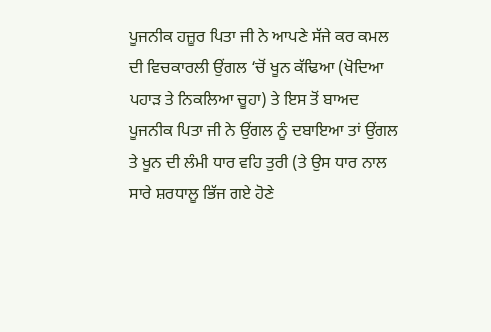ਪੂਜਨੀਕ ਹਜ਼ੂਰ ਪਿਤਾ ਜੀ ਨੇ ਆਪਣੇ ਸੱਜੇ ਕਰ ਕਮਲ ਦੀ ਵਿਚਕਾਰਲੀ ਉਂਗਲ ‘ਚੋਂ ਖੂਨ ਕੱਢਿਆ (ਖੋਦਿਆ ਪਹਾੜ ਤੇ ਨਿਕਲਿਆ ਚੂਹਾ) ਤੇ ਇਸ ਤੋਂ ਬਾਅਦ ਪੂਜਨੀਕ ਪਿਤਾ ਜੀ ਨੇ ਉਂਗਲ ਨੂੰ ਦਬਾਇਆ ਤਾਂ ਉਂਗਲ ਤੇ ਖੂਨ ਦੀ ਲੰਮੀ ਧਾਰ ਵਹਿ ਤੁਰੀ (ਤੇ ਉਸ ਧਾਰ ਨਾਲ ਸਾਰੇ ਸ਼ਰਧਾਲੂ ਭਿੱਜ ਗਏ ਹੋਣੇ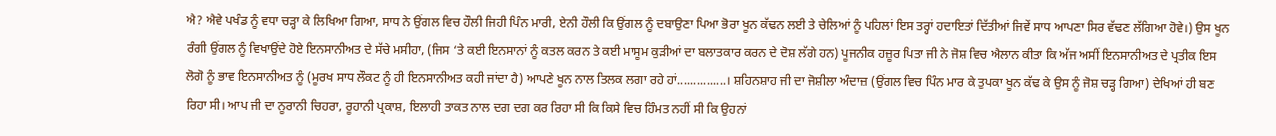ਐ? ਐਵੇ ਪਖੰਡ ਨੂੰ ਵਧਾ ਚੜ੍ਹਾ ਕੇ ਲਿਖਿਆ ਗਿਆ, ਸਾਧ ਨੇ ਉਂਗਲ ਵਿਚ ਹੌਲੀ ਜਿਹੀ ਪਿੰਨ ਮਾਰੀ, ਏਨੀ ਹੌਲੀ ਕਿ ਉਂਗਲ ਨੂੰ ਦਬਾਉਣਾ ਪਿਆ ਭੋਰਾ ਖੂਨ ਕੱਢਨ ਲਈ ਤੇ ਚੇਲਿਆਂ ਨੂੰ ਪਹਿਲਾਂ ਇਸ ਤਰ੍ਹਾਂ ਹਦਾਇਤਾਂ ਦਿੱਤੀਆਂ ਜਿਵੇਂ ਸਾਧ ਆਪਣਾ ਸਿਰ ਵੱਢਣ ਲੱਗਿਆ ਹੋਵੇ।) ਉਸ ਖੂਨ ਰੰਗੀ ਉਂਗਲ ਨੂੰ ਵਿਖਾਉਂਦੇ ਹੋਏ ਇਨਸਾਨੀਅਤ ਦੇ ਸੱਚੇ ਮਸੀਹਾ, (ਜਿਸ ‘ਤੇ ਕਈ ਇਨਸਾਨਾਂ ਨੂੰ ਕਤਲ ਕਰਨ ਤੇ ਕਈ ਮਾਸੂਮ ਕੁੜੀਆਂ ਦਾ ਬਲਾਤਕਾਰ ਕਰਨ ਦੇ ਦੋਸ਼ ਲੱਗੇ ਹਨ) ਪੂਜਨੀਕ ਹਜ਼ੂਰ ਪਿਤਾ ਜੀ ਨੇ ਜੋਸ਼ ਵਿਚ ਐਲਾਨ ਕੀਤਾ ਕਿ ਅੱਜ ਅਸੀਂ ਇਨਸਾਨੀਅਤ ਦੇ ਪ੍ਰਤੀਕ ਇਸ ਲੋਗੋ ਨੂੰ ਭਾਵ ਇਨਸਾਨੀਅਤ ਨੂੰ (ਮੂਰਖ ਸਾਧ ਲੌਕਟ ਨੂੰ ਹੀ ਇਨਸਾਨੀਅਤ ਕਹੀ ਜਾਂਦਾ ਹੈ) ਆਪਣੇ ਖੂਨ ਨਾਲ ਤਿਲਕ ਲਗਾ ਰਹੇ ਹਾਂ...............। ਸ਼ਹਿਨਸ਼ਾਹ ਜੀ ਦਾ ਜੋਸ਼ੀਲਾ ਅੰਦਾਜ਼ (ਉਂਗਲ ਵਿਚ ਪਿੰਨ ਮਾਰ ਕੇ ਤੁਪਕਾ ਖੂਨ ਕੱਢ ਕੇ ਉਸ ਨੂੰ ਜੋਸ਼ ਚੜ੍ਹ ਗਿਆ) ਦੇਖਿਆਂ ਹੀ ਬਣ ਰਿਹਾ ਸੀ। ਆਪ ਜੀ ਦਾ ਨੂਰਾਨੀ ਚਿਹਰਾ, ਰੂਹਾਨੀ ਪ੍ਰਕਾਸ਼, ਇਲਾਹੀ ਤਾਕਤ ਨਾਲ ਦਗ ਦਗ ਕਰ ਰਿਹਾ ਸੀ ਕਿ ਕਿਸੇ ਵਿਚ ਹਿੰਮਤ ਨਹੀਂ ਸੀ ਕਿ ਉਹਨਾਂ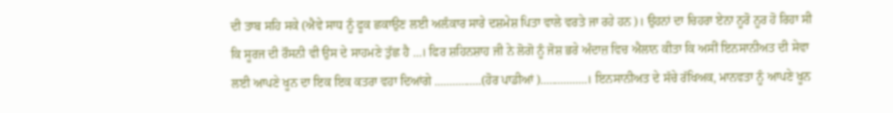ਦੀ ਤਾਬ ਸਹਿ ਸਕੇ (ਐਵੇ ਸਾਧ ਨੂੰ ਫੂਕ ਛਕਾਉਣ ਲਈ ਅਲ਼ੰਕਾਰ ਸਾਰੇ ਦਸ਼ਮੇਸ਼ ਪਿਤਾ ਵਾਲੇ ਵਰਤੇ ਜਾ ਰਹੇ ਹਨ)। ਉਹਨਾਂ ਦਾ ਚਿਹਰਾ ਏਨਾ ਨੂਰੋ ਨੂਰ ਹੋ ਰਿਹਾ ਸੀ ਕਿ ਸੂਰਜ ਦੀ ਰੌਸਨੀ ਵੀ ਉਸ ਦੇ ਸਾਹਮਣੇ ਤੁੱਛ ਹੈ ...। ਫਿਰ ਸ਼ਹਿਨਸ਼ਾਹ ਜੀ ਨੇ ਲੋਗੋ ਨੂੰ ਜੋਸ਼ ਭਰੇ ਅੰਦਾਜ਼ ਵਿਚ ਐਲਾਨ ਕੀਤਾ ਕਿ ਅਸੀਂ ਇਨਸਾਨੀਅਤ ਦੀ ਸੇਵਾ ਲਈ ਆਪਣੇ ਖੂਨ ਦਾ ਇਕ ਇਕ ਕਤਰਾ ਵਹਾ ਦਿਆਂਗੇ ................(ਹੋਰ ਪਾਡੀਆਂ)................। ਇਨਸਾਨੀਅਤ ਦੇ ਸੱਚੇ ਰੱਖਿਅਕ, ਮਾਨਵਤਾ ਨੂੰ ਆਪਣੇ ਖੂਨ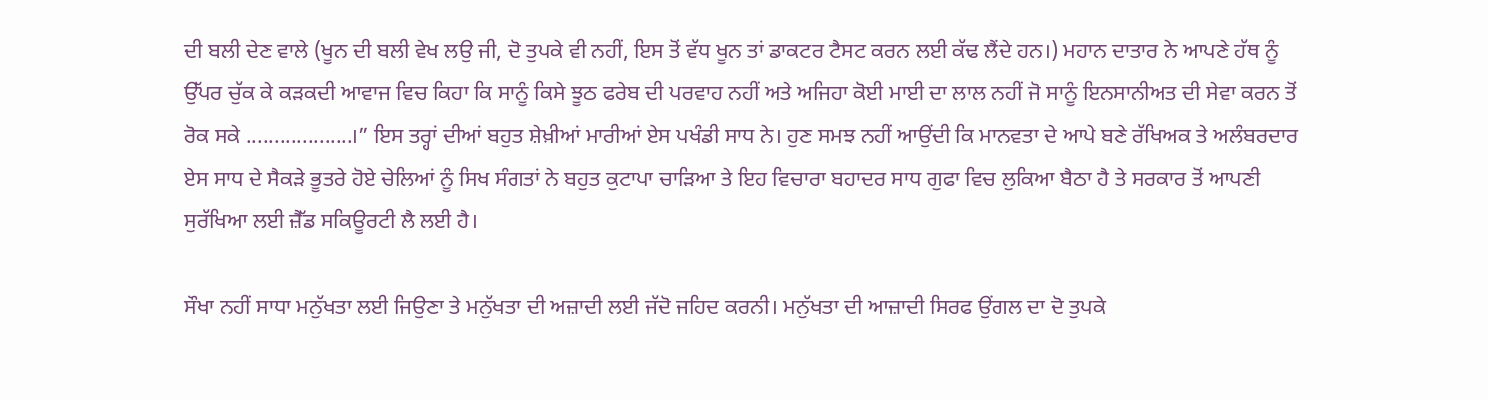ਦੀ ਬਲੀ ਦੇਣ ਵਾਲੇ (ਖੂਨ ਦੀ ਬਲੀ ਵੇਖ ਲਉ ਜੀ, ਦੋ ਤੁਪਕੇ ਵੀ ਨਹੀਂ, ਇਸ ਤੋਂ ਵੱਧ ਖੂਨ ਤਾਂ ਡਾਕਟਰ ਟੈਸਟ ਕਰਨ ਲਈ ਕੱਢ ਲੈਂਦੇ ਹਨ।) ਮਹਾਨ ਦਾਤਾਰ ਨੇ ਆਪਣੇ ਹੱਥ ਨੂੰ ਉੱਪਰ ਚੁੱਕ ਕੇ ਕੜਕਦੀ ਆਵਾਜ ਵਿਚ ਕਿਹਾ ਕਿ ਸਾਨੂੰ ਕਿਸੇ ਝੂਠ ਫਰੇਬ ਦੀ ਪਰਵਾਹ ਨਹੀਂ ਅਤੇ ਅਜਿਹਾ ਕੋਈ ਮਾਈ ਦਾ ਲਾਲ ਨਹੀਂ ਜੋ ਸਾਨੂੰ ਇਨਸਾਨੀਅਤ ਦੀ ਸੇਵਾ ਕਰਨ ਤੋਂ ਰੋਕ ਸਕੇ ...................।” ਇਸ ਤਰ੍ਹਾਂ ਦੀਆਂ ਬਹੁਤ ਸ਼ੇਖ਼ੀਆਂ ਮਾਰੀਆਂ ਏਸ ਪਖੰਡੀ ਸਾਧ ਨੇ। ਹੁਣ ਸਮਝ ਨਹੀਂ ਆਉਂਦੀ ਕਿ ਮਾਨਵਤਾ ਦੇ ਆਪੇ ਬਣੇ ਰੱਖਿਅਕ ਤੇ ਅਲੰਬਰਦਾਰ ਏਸ ਸਾਧ ਦੇ ਸੈਕੜੇ ਭੂਤਰੇ ਹੋਏ ਚੇਲਿਆਂ ਨੂੰ ਸਿਖ ਸੰਗਤਾਂ ਨੇ ਬਹੁਤ ਕੁਟਾਪਾ ਚਾੜਿਆ ਤੇ ਇਹ ਵਿਚਾਰਾ ਬਹਾਦਰ ਸਾਧ ਗੁਫਾ ਵਿਚ ਲੁਕਿਆ ਬੈਠਾ ਹੈ ਤੇ ਸਰਕਾਰ ਤੋਂ ਆਪਣੀ ਸੁਰੱਖਿਆ ਲਈ ਜ਼ੈੱਡ ਸਕਿਊਰਟੀ ਲੈ ਲਈ ਹੈ।

ਸੌਖਾ ਨਹੀਂ ਸਾਧਾ ਮਨੁੱਖਤਾ ਲਈ ਜਿਉਣਾ ਤੇ ਮਨੁੱਖਤਾ ਦੀ ਅਜ਼ਾਦੀ ਲਈ ਜੱਦੋ ਜਹਿਦ ਕਰਨੀ। ਮਨੁੱਖਤਾ ਦੀ ਆਜ਼ਾਦੀ ਸਿਰਫ ਉਂਗਲ ਦਾ ਦੋ ਤੁਪਕੇ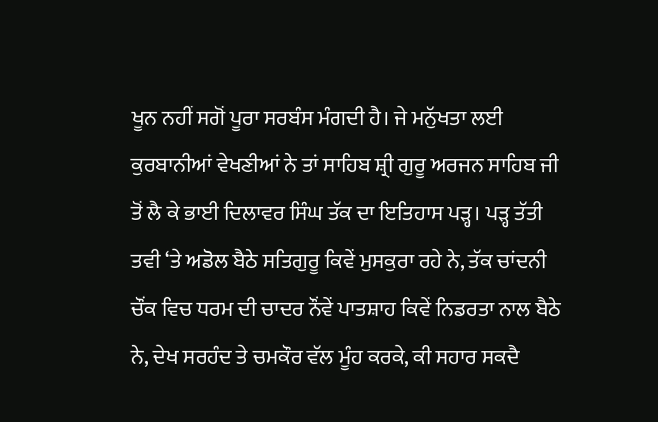ਖੂਨ ਨਹੀਂ ਸਗੋਂ ਪੂਰਾ ਸਰਬੰਸ ਮੰਗਦੀ ਹੈ। ਜੇ ਮਨੁੱਖਤਾ ਲਈ ਕੁਰਬਾਨੀਆਂ ਵੇਖਣੀਆਂ ਨੇ ਤਾਂ ਸਾਹਿਬ ਸ਼੍ਰੀ ਗੁਰੂ ਅਰਜਨ ਸਾਹਿਬ ਜੀ ਤੋਂ ਲੈ ਕੇ ਭਾਈ ਦਿਲਾਵਰ ਸਿੰਘ ਤੱਕ ਦਾ ਇਤਿਹਾਸ ਪੜ੍ਹ। ਪੜ੍ਹ ਤੱਤੀ ਤਵੀ ‘ਤੇ ਅਡੋਲ ਬੈਠੇ ਸਤਿਗੁਰੂ ਕਿਵੇਂ ਮੁਸਕੁਰਾ ਰਹੇ ਨੇ, ਤੱਕ ਚਾਂਦਨੀ ਚੌਂਕ ਵਿਚ ਧਰਮ ਦੀ ਚਾਦਰ ਨੌਂਵੇਂ ਪਾਤਸ਼ਾਹ ਕਿਵੇਂ ਨਿਡਰਤਾ ਨਾਲ ਬੈਠੇ ਨੇ, ਦੇਖ ਸਰਹੰਦ ਤੇ ਚਮਕੌਰ ਵੱਲ ਮੂੰਹ ਕਰਕੇ, ਕੀ ਸਹਾਰ ਸਕਦੈ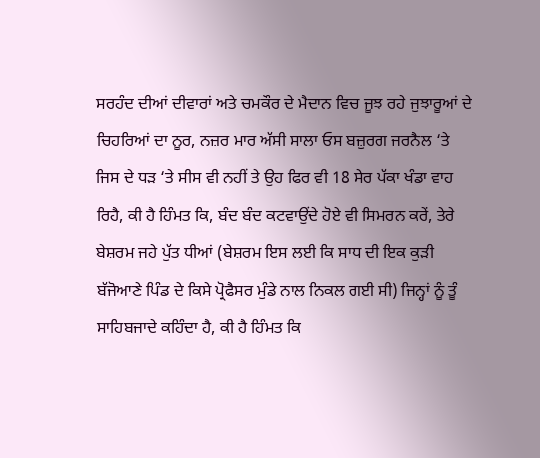ਸਰਹੰਦ ਦੀਆਂ ਦੀਵਾਰਾਂ ਅਤੇ ਚਮਕੌਰ ਦੇ ਮੈਦਾਨ ਵਿਚ ਜੂਝ ਰਹੇ ਜੁਝਾਰੂਆਂ ਦੇ ਚਿਹਰਿਆਂ ਦਾ ਨੂਰ, ਨਜ਼ਰ ਮਾਰ ਅੱਸੀ ਸਾਲਾ ਓਸ ਬਜ਼ੁਰਗ ਜਰਨੈਲ ‘ਤੇ ਜਿਸ ਦੇ ਧੜ ‘ਤੇ ਸੀਸ ਵੀ ਨਹੀਂ ਤੇ ਉਹ ਫਿਰ ਵੀ 18 ਸੇਰ ਪੱਕਾ ਖੰਡਾ ਵਾਹ ਰਿਹੈ, ਕੀ ਹੈ ਹਿੰਮਤ ਕਿ, ਬੰਦ ਬੰਦ ਕਟਵਾਉਂਦੇ ਹੋਏ ਵੀ ਸਿਮਰਨ ਕਰੇਂ, ਤੇਰੇ ਬੇਸ਼ਰਮ ਜਹੇ ਪੁੱਤ ਧੀਆਂ (ਬੇਸ਼ਰਮ ਇਸ ਲਈ ਕਿ ਸਾਧ ਦੀ ਇਕ ਕੁੜੀ ਬੱਜੋਆਣੇ ਪਿੰਡ ਦੇ ਕਿਸੇ ਪ੍ਰੋਫੈਸਰ ਮੁੰਡੇ ਨਾਲ ਨਿਕਲ ਗਈ ਸੀ) ਜਿਨ੍ਹਾਂ ਨੂੰ ਤੂੰ ਸਾਹਿਬਜਾਦੇ ਕਹਿੰਦਾ ਹੈ, ਕੀ ਹੈ ਹਿੰਮਤ ਕਿ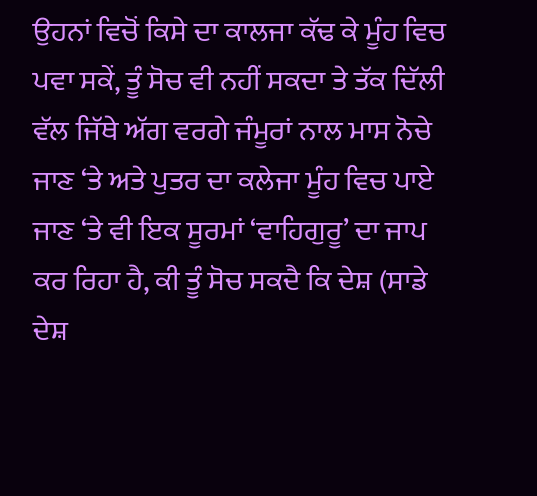ਉਹਨਾਂ ਵਿਚੋਂ ਕਿਸੇ ਦਾ ਕਾਲਜਾ ਕੱਢ ਕੇ ਮੂੰਹ ਵਿਚ ਪਵਾ ਸਕੇਂ, ਤੂੰ ਸੋਚ ਵੀ ਨਹੀਂ ਸਕਦਾ ਤੇ ਤੱਕ ਦਿੱਲੀ ਵੱਲ ਜਿੱਥੇ ਅੱਗ ਵਰਗੇ ਜੰਮੂਰਾਂ ਨਾਲ ਮਾਸ ਨੋਚੇ ਜਾਣ ‘ਤੇ ਅਤੇ ਪੁਤਰ ਦਾ ਕਲੇਜਾ ਮੂੰਹ ਵਿਚ ਪਾਏ ਜਾਣ ‘ਤੇ ਵੀ ਇਕ ਸੂਰਮਾਂ ‘ਵਾਹਿਗੁਰੂ’ ਦਾ ਜਾਪ ਕਰ ਰਿਹਾ ਹੈ, ਕੀ ਤੂੰ ਸੋਚ ਸਕਦੈ ਕਿ ਦੇਸ਼ (ਸਾਡੇ ਦੇਸ਼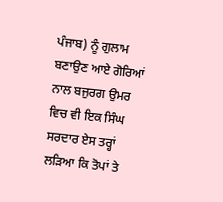ਪੰਜਾਬ) ਨੂੰ ਗੁਲਾਮ ਬਣਾਉਣ ਆਏ ਗੋਰਿਆਂ ਨਾਲ ਬਜੁਰਗ ਉਮਰ ਵਿਚ ਵੀ ਇਕ ਸਿੰਘ ਸਰਦਾਰ ਏਸ ਤਰ੍ਹਾਂ ਲੜਿਆ ਕਿ ਤੋਪਾਂ ਤੇ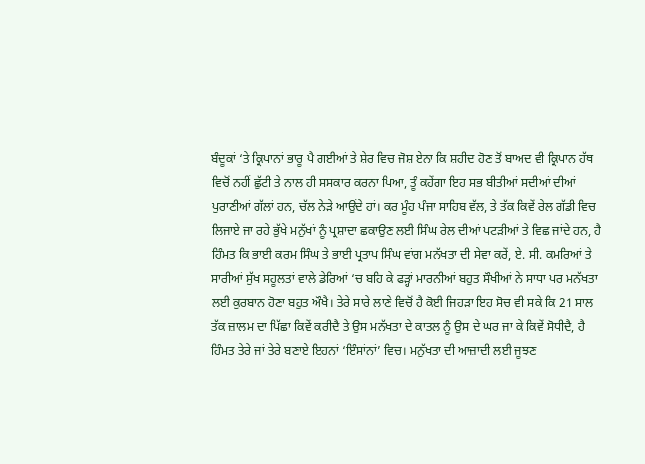ਬੰਦੂਕਾਂ ‘ਤੇ ਕ੍ਰਿਪਾਨਾਂ ਭਾਰੂ ਪੈ ਗਈਆਂ ਤੇ ਸ਼ੇਰ ਵਿਚ ਜੋਸ਼ ਏਨਾ ਕਿ ਸ਼ਹੀਦ ਹੋਣ ਤੋਂ ਬਾਅਦ ਵੀ ਕ੍ਰਿਪਾਨ ਹੱਥ ਵਿਚੋਂ ਨਹੀਂ ਛੁੱਟੀ ਤੇ ਨਾਲ ਹੀ ਸਸਕਾਰ ਕਰਨਾ ਪਿਆ, ਤੂੰ ਕਹੇਂਗਾ ਇਹ ਸਭ ਬੀਤੀਆਂ ਸਦੀਆਂ ਦੀਆਂ ਪੁਰਾਣੀਆਂ ਗੱਲਾਂ ਹਨ, ਚੱਲ ਨੇੜੇ ਆਉਂਦੇ ਹਾਂ। ਕਰ ਮੂੰਹ ਪੰਜਾ ਸਾਹਿਬ ਵੱਲ, ਤੇ ਤੱਕ ਕਿਵੇਂ ਰੇਲ ਗੱਡੀ ਵਿਚ ਲਿਜਾਏ ਜਾ ਰਹੇ ਭੁੱਖੇ ਮਨੁੱਖਾਂ ਨੂੰ ਪ੍ਰਸ਼ਾਦਾ ਛਕਾਉਣ ਲਈ ਸਿੰਘ ਰੇਲ ਦੀਆਂ ਪਟੜੀਆਂ ਤੇ ਵਿਛ ਜਾਂਦੇ ਹਨ, ਹੈ ਹਿੰਮਤ ਕਿ ਭਾਈ ਕਰਮ ਸਿੰਘ ਤੇ ਭਾਈ ਪ੍ਰਤਾਪ ਸਿੰਘ ਵਾਂਗ ਮਨੱਖਤਾ ਦੀ ਸੇਵਾ ਕਰੇਂ, ਏ. ਸੀ. ਕਮਰਿਆਂ ਤੇ ਸਾਰੀਆਂ ਸੁੱਖ ਸਹੂਲਤਾਂ ਵਾਲੇ ਡੇਰਿਆਂ ‘ਚ ਬਹਿ ਕੇ ਫੜ੍ਹਾਂ ਮਾਰਨੀਆਂ ਬਹੁਤ ਸੌਖੀਆਂ ਨੇ ਸਾਧਾ ਪਰ ਮਨੱਖਤਾ ਲਈ ਕੁਰਬਾਨ ਹੋਣਾ ਬਹੁਤ ਔਖੈ। ਤੇਰੇ ਸਾਰੇ ਲਾਣੇ ਵਿਚੋਂ ਹੈ ਕੋਈ ਜਿਹੜਾ ਇਹ ਸੋਚ ਵੀ ਸਕੇ ਕਿ 21 ਸਾਲ ਤੱਕ ਜ਼ਾਲਮ ਦਾ ਪਿੱਛਾ ਕਿਵੇਂ ਕਰੀਦੈ ਤੇ ਉਸ ਮਨੱਖਤਾ ਦੇ ਕਾਤਲ ਨੂੰ ਉਸ ਦੇ ਘਰ ਜਾ ਕੇ ਕਿਵੇਂ ਸੋਧੀਦੈ, ਹੈ ਹਿੰਮਤ ਤੇਰੇ ਜਾਂ ਤੇਰੇ ਬਣਾਏ ਇਹਨਾਂ ‘ਇੰਸਾਂਨਾਂ’ ਵਿਚ। ਮਨੁੱਖਤਾ ਦੀ ਆਜ਼ਾਦੀ ਲਈ ਜੂਝਣ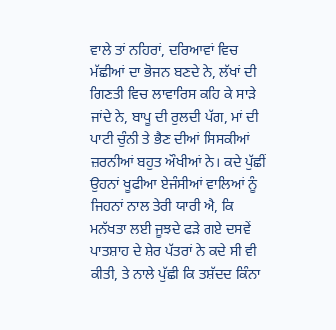ਵਾਲੇ ਤਾਂ ਨਹਿਰਾਂ, ਦਰਿਆਵਾਂ ਵਿਚ ਮੱਛੀਆਂ ਦਾ ਭੋਜਨ ਬਣਦੇ ਨੇ, ਲੱਖਾਂ ਦੀ ਗਿਣਤੀ ਵਿਚ ਲਾਵਾਰਿਸ ਕਹਿ ਕੇ ਸਾੜੇ ਜਾਂਦੇ ਨੇ, ਬਾਪੂ ਦੀ ਰੁਲਦੀ ਪੱਗ, ਮਾਂ ਦੀ ਪਾਟੀ ਚੁੰਨੀ ਤੇ ਭੈਣ ਦੀਆਂ ਸਿਸਕੀਆਂ ਜ਼ਰਨੀਆਂ ਬਹੁਤ ਔਖੀਆਂ ਨੇ। ਕਦੇ ਪੁੱਛੀਂ ਉਹਨਾਂ ਖੂਫੀਆ ਏਜੰਸੀਆਂ ਵਾਲਿਆਂ ਨੂੰ ਜਿਹਨਾਂ ਨਾਲ ਤੇਰੀ ਯਾਰੀ ਐ, ਕਿ ਮਨੱਖਤਾ ਲਈ ਜੂਝਦੇ ਫੜੇ ਗਏ ਦਸਵੇਂ ਪਾਤਸ਼ਾਹ ਦੇ ਸ਼ੇਰ ਪੱਤਰਾਂ ਨੇ ਕਦੇ ਸੀ ਵੀ ਕੀਤੀ, ਤੇ ਨਾਲੇ ਪੁੱਛੀ ਕਿ ਤਸ਼ੱਦਦ ਕਿੰਨਾ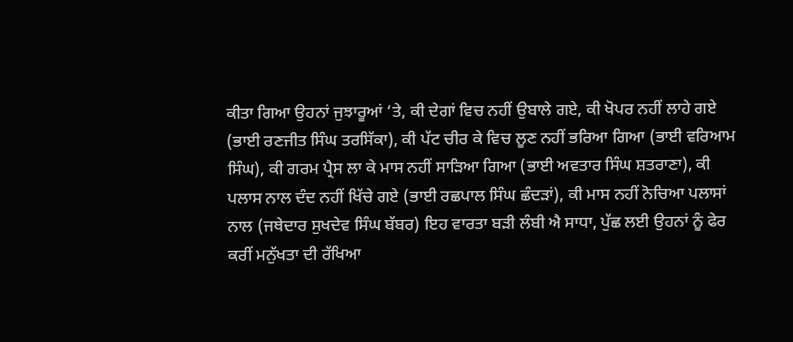ਕੀਤਾ ਗਿਆ ਉਹਨਾਂ ਜੁਝਾਰੂਆਂ ‘ਤੇ, ਕੀ ਦੇਗਾਂ ਵਿਚ ਨਹੀਂ ਉਬਾਲੇ ਗਏ, ਕੀ ਖੋਪਰ ਨਹੀਂ ਲਾਹੇ ਗਏ (ਭਾਈ ਰਣਜੀਤ ਸਿੰਘ ਤਰਸਿੱਕਾ), ਕੀ ਪੱਟ ਚੀਰ ਕੇ ਵਿਚ ਲੂਣ ਨਹੀਂ ਭਰਿਆ ਗਿਆ (ਭਾਈ ਵਰਿਆਮ ਸਿੰਘ), ਕੀ ਗਰਮ ਪ੍ਰੈਸ ਲਾ ਕੇ ਮਾਸ ਨਹੀਂ ਸਾੜਿਆ ਗਿਆ (ਭਾਈ ਅਵਤਾਰ ਸਿੰਘ ਸ਼ਤਰਾਣਾ), ਕੀ ਪਲਾਸ ਨਾਲ ਦੰਦ ਨਹੀਂ ਖਿੱਚੇ ਗਏ (ਭਾਈ ਰਛਪਾਲ ਸਿੰਘ ਛੰਦੜਾਂ), ਕੀ ਮਾਸ ਨਹੀਂ ਨੋਚਿਆ ਪਲਾਸਾਂ ਨਾਲ (ਜਥੇਦਾਰ ਸੁਖਦੇਵ ਸਿੰਘ ਬੱਬਰ) ਇਹ ਵਾਰਤਾ ਬੜੀ ਲੰਬੀ ਐ ਸਾਧਾ, ਪੁੱਛ ਲਈ ਉਹਨਾਂ ਨੂੰ ਫੇਰ ਕਰੀਂ ਮਨੁੱਖਤਾ ਦੀ ਰੱਖਿਆ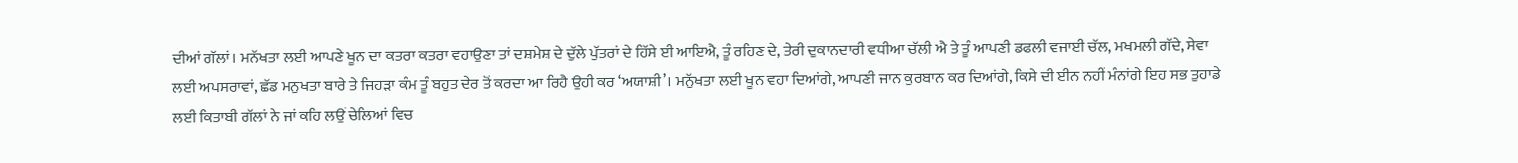ਦੀਆਂ ਗੱਲਾਂ। ਮਨੱਖਤਾ ਲਈ ਆਪਣੇ ਖੂਨ ਦਾ ਕਤਰਾ ਕਤਰਾ ਵਹਾਉਣਾ ਤਾਂ ਦਸ਼ਮੇਸ਼ ਦੇ ਦੁੱਲੇ ਪੁੱਤਰਾਂ ਦੇ ਹਿੱਸੇ ਈ ਆਇਐ, ਤੂੰ ਰਹਿਣ ਦੇ, ਤੇਰੀ ਦੁਕਾਨਦਾਰੀ ਵਧੀਆ ਚੱਲੀ ਐ ਤੇ ਤੂੰ ਆਪਣੀ ਡਫਲੀ ਵਜਾਈ ਚੱਲ, ਮਖਮਲੀ ਗੱਦੇ, ਸੇਵਾ ਲਈ ਅਪਸਰਾਵਾਂ, ਛੱਡ ਮਨੁਖਤਾ ਬਾਰੇ ਤੇ ਜਿਹੜਾ ਕੰਮ ਤੂੰ ਬਹੁਤ ਦੇਰ ਤੋਂ ਕਰਦਾ ਆ ਰਿਹੈ ਉਹੀ ਕਰ ‘ਅਯਾਸ਼ੀ’। ਮਨੁੱਖਤਾ ਲਈ ਖੂਨ ਵਹਾ ਦਿਆਂਗੇ, ਆਪਣੀ ਜਾਨ ਕੁਰਬਾਨ ਕਰ ਦਿਆਂਗੇ, ਕਿਸੇ ਦੀ ਈਨ ਨਹੀਂ ਮੰਨਾਂਗੇ ਇਹ ਸਭ ਤੁਹਾਡੇ ਲਈ ਕਿਤਾਬੀ ਗੱਲਾਂ ਨੇ ਜਾਂ ਕਹਿ ਲਉਂ ਚੇਲਿਆਂ ਵਿਚ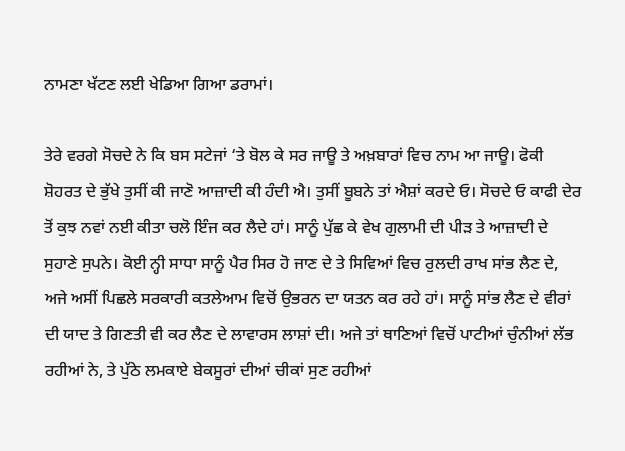ਨਾਮਣਾ ਖੱਟਣ ਲਈ ਖੇਡਿਆ ਗਿਆ ਡਰਾਮਾਂ।

ਤੇਰੇ ਵਰਗੇ ਸੋਚਦੇ ਨੇ ਕਿ ਬਸ ਸਟੇਜਾਂ ‘ਤੇ ਬੋਲ ਕੇ ਸਰ ਜਾਊ ਤੇ ਅਖ਼ਬਾਰਾਂ ਵਿਚ ਨਾਮ ਆ ਜਾਊ। ਫੋਕੀ ਸ਼ੋਹਰਤ ਦੇ ਭੁੱਖੇ ਤੁਸੀਂ ਕੀ ਜਾਣੋ ਆਜ਼ਾਦੀ ਕੀ ਹੰਦੀ ਐ। ਤੁਸੀਂ ਬੂਬਨੇ ਤਾਂ ਐਸ਼ਾਂ ਕਰਦੇ ਓ। ਸੋਚਦੇ ਓ ਕਾਫੀ ਦੇਰ ਤੋਂ ਕੁਝ ਨਵਾਂ ਨਈ ਕੀਤਾ ਚਲੋ ਇੰਜ ਕਰ ਲੈਦੇ ਹਾਂ। ਸਾਨੂੰ ਪੁੱਛ ਕੇ ਵੇਖ ਗੁਲਾਮੀ ਦੀ ਪੀੜ ਤੇ ਆਜ਼ਾਦੀ ਦੇ ਸੁਹਾਣੇ ਸੁਪਨੇ। ਕੋਈ ਨ੍ਹੀ ਸਾਧਾ ਸਾਨੂੰ ਪੈਰ ਸਿਰ ਹੋ ਜਾਣ ਦੇ ਤੇ ਸਿਵਿਆਂ ਵਿਚ ਰੁਲਦੀ ਰਾਖ ਸਾਂਭ ਲੈਣ ਦੇ, ਅਜੇ ਅਸੀਂ ਪਿਛਲੇ ਸਰਕਾਰੀ ਕਤਲੇਆਮ ਵਿਚੋਂ ਉਭਰਨ ਦਾ ਯਤਨ ਕਰ ਰਹੇ ਹਾਂ। ਸਾਨੂੰ ਸਾਂਭ ਲੈਣ ਦੇ ਵੀਰਾਂ ਦੀ ਯਾਦ ਤੇ ਗਿਣਤੀ ਵੀ ਕਰ ਲੈਣ ਦੇ ਲਾਵਾਰਸ ਲਾਸ਼ਾਂ ਦੀ। ਅਜੇ ਤਾਂ ਥਾਣਿਆਂ ਵਿਚੋਂ ਪਾਟੀਆਂ ਚੁੰਨੀਆਂ ਲੱਭ ਰਹੀਆਂ ਨੇ, ਤੇ ਪੁੱਠੇ ਲਮਕਾਏ ਬੇਕਸੂਰਾਂ ਦੀਆਂ ਚੀਕਾਂ ਸੁਣ ਰਹੀਆਂ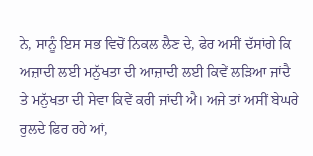ਨੇ, ਸਾਨੂੰ ਇਸ ਸਭ ਵਿਚੋਂ ਨਿਕਲ ਲੈਣ ਦੇ, ਫੇਰ ਅਸੀਂ ਦੱਸਾਂਗੇ ਕਿ ਅਜ਼ਾਦੀ ਲਈ ਮਨੁੱਖਤਾ ਦੀ ਆਜ਼ਾਦੀ ਲਈ ਕਿਵੇਂ ਲੜਿਆ ਜਾਂਦੈ ਤੇ ਮਨੁੱਖਤਾ ਦੀ ਸੇਵਾ ਕਿਵੇਂ ਕਰੀ ਜਾਂਦੀ ਐ। ਅਜੇ ਤਾਂ ਅਸੀਂ ਬੇਘਰੇ ਰੁਲਦੇ ਫਿਰ ਰਹੇ ਆਂ,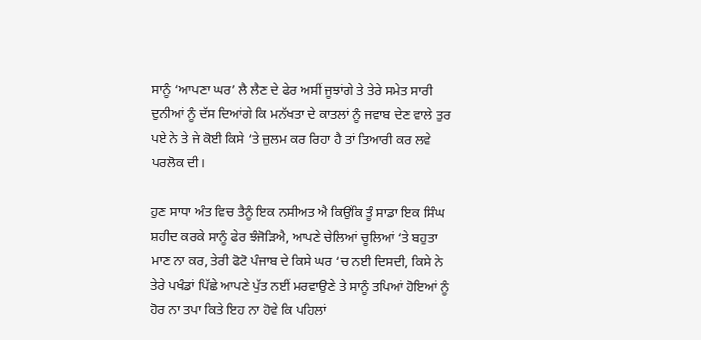ਸਾਨੂੰ ‘ਆਪਣਾ ਘਰ’ ਲੈ ਲੈਣ ਦੇ ਫੇਰ ਅਸੀਂ ਜੂਝਾਂਗੇ ਤੇ ਤੇਰੇ ਸਮੇਤ ਸਾਰੀ ਦੁਨੀਆਂ ਨੂੰ ਦੱਸ ਦਿਆਂਗੇ ਕਿ ਮਨੱਖਤਾ ਦੇ ਕਾਤਲਾਂ ਨੂੰ ਜਵਾਬ ਦੇਣ ਵਾਲੇ ਤੁਰ ਪਏ ਨੇ ਤੇ ਜੇ ਕੋਈ ਕਿਸੇ ‘ਤੇ ਜ਼ੁਲਮ ਕਰ ਰਿਹਾ ਹੈ ਤਾਂ ਤਿਆਰੀ ਕਰ ਲਵੇ ਪਰਲੋਕ ਦੀ।

ਹੁਣ ਸਾਧਾ ਅੰਤ ਵਿਚ ਤੈਨੂੰ ਇਕ ਨਸੀਅਤ ਐ ਕਿਉਂਕਿ ਤੂੰ ਸਾਡਾ ਇਕ ਸਿੰਘ ਸ਼ਹੀਦ ਕਰਕੇ ਸਾਨੂੰ ਫੇਰ ਝੰਜੋੜਿਐ, ਆਪਣੇ ਚੇਲਿਆਂ ਚੂਲਿਆਂ ‘ਤੇ ਬਹੁਤਾ ਮਾਣ ਨਾ ਕਰ, ਤੇਰੀ ਫੋਟੋ ਪੰਜਾਬ ਦੇ ਕਿਸੇ ਘਰ ‘ਚ ਨਈ ਦਿਸਦੀ, ਕਿਸੇ ਨੇ ਤੇਰੇ ਪਖੰਡਾਂ ਪਿੱਛੇ ਆਪਣੇ ਪੁੱਤ ਨਈਂ ਮਰਵਾਉਣੇ ਤੇ ਸਾਨੂੰ ਤਪਿਆਂ ਹੋਇਆਂ ਨੂੰ ਹੋਰ ਨਾ ਤਪਾ ਕਿਤੇ ਇਹ ਨਾ ਹੋਵੇ ਕਿ ਪਹਿਲਾਂ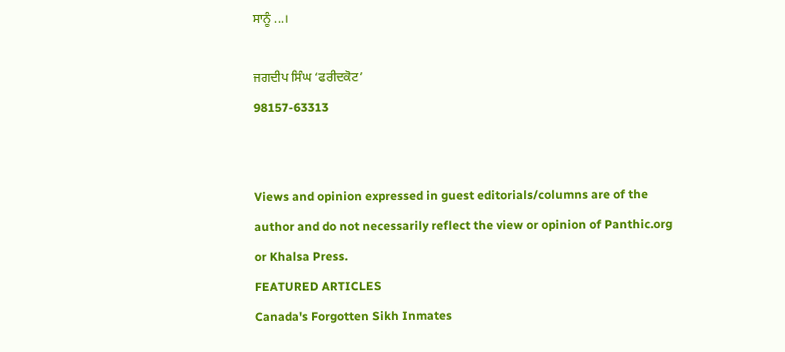ਸਾਨੂੰ ...।

ਜਗਦੀਪ ਸਿੰਘ ‘ਫਰੀਦਕੋਟ’
98157-63313


Views and opinion expressed in guest editorials/columns are of the author and do not necessarily reflect the view or opinion of Panthic.org or Khalsa Press.
FEATURED ARTICLES
Canada's Forgotten Sikh Inmates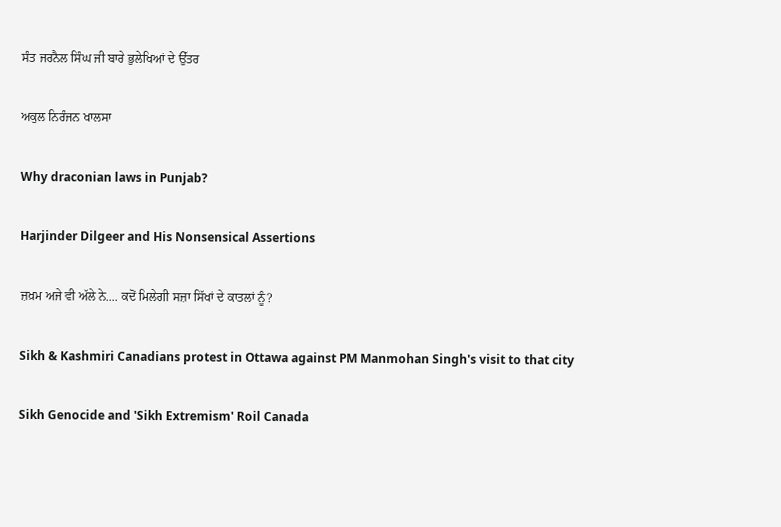ਸੰਤ ਜਰਨੈਲ ਸਿੰਘ ਜੀ ਬਾਰੇ ਭੁਲੇਖਿਆਂ ਦੇ ਉੱਤਰ

ਅਕੁਲ ਨਿਰੰਜਨ ਖਾਲਸਾ

Why draconian laws in Punjab?

Harjinder Dilgeer and His Nonsensical Assertions

ਜ਼ਖ਼ਮ ਅਜੇ ਵੀ ਅੱਲੇ ਨੇ.... ਕਦੋਂ ਮਿਲੇਗੀ ਸਜ਼ਾ ਸਿੱਖਾਂ ਦੇ ਕਾਤਲਾਂ ਨੂੰ?

Sikh & Kashmiri Canadians protest in Ottawa against PM Manmohan Singh's visit to that city

Sikh Genocide and 'Sikh Extremism' Roil Canada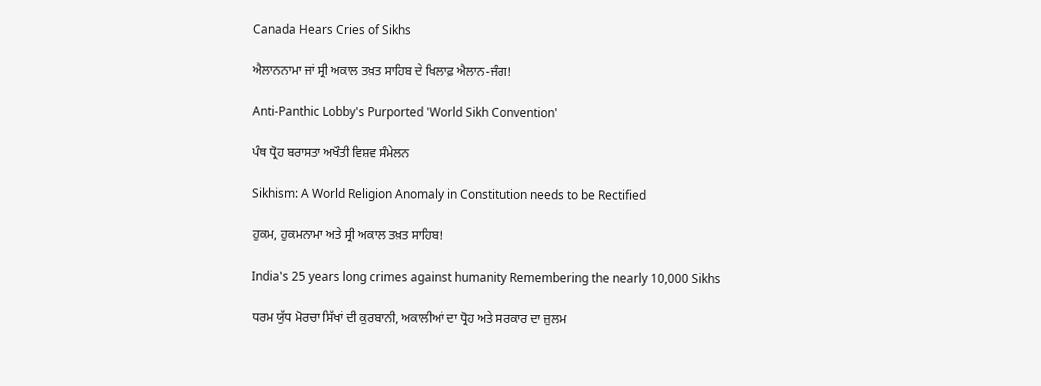Canada Hears Cries of Sikhs

ਐਲਾਨਨਾਮਾ ਜਾਂ ਸ੍ਰੀ ਅਕਾਲ ਤਖ਼ਤ ਸਾਹਿਬ ਦੇ ਖਿਲਾਫ਼ ਐਲਾਨ-ਜੰਗ!

Anti-Panthic Lobby's Purported 'World Sikh Convention'

ਪੰਥ ਧ੍ਰੋਹ ਬਰਾਸਤਾ ਅਖੌਤੀ ਵਿਸ਼ਵ ਸੰਮੇਲਨ

Sikhism: A World Religion Anomaly in Constitution needs to be Rectified

ਹੁਕਮ, ਹੁਕਮਨਾਮਾ ਅਤੇ ਸ੍ਰੀ ਅਕਾਲ ਤਖ਼ਤ ਸਾਹਿਬ!

India's 25 years long crimes against humanity Remembering the nearly 10,000 Sikhs

ਧਰਮ ਯੁੱਧ ਮੋਰਚਾ ਸਿੱਖਾਂ ਦੀ ਕੁਰਬਾਨੀ, ਅਕਾਲੀਆਂ ਦਾ ਧ੍ਰੋਹ ਅਤੇ ਸਰਕਾਰ ਦਾ ਜ਼ੁਲਮ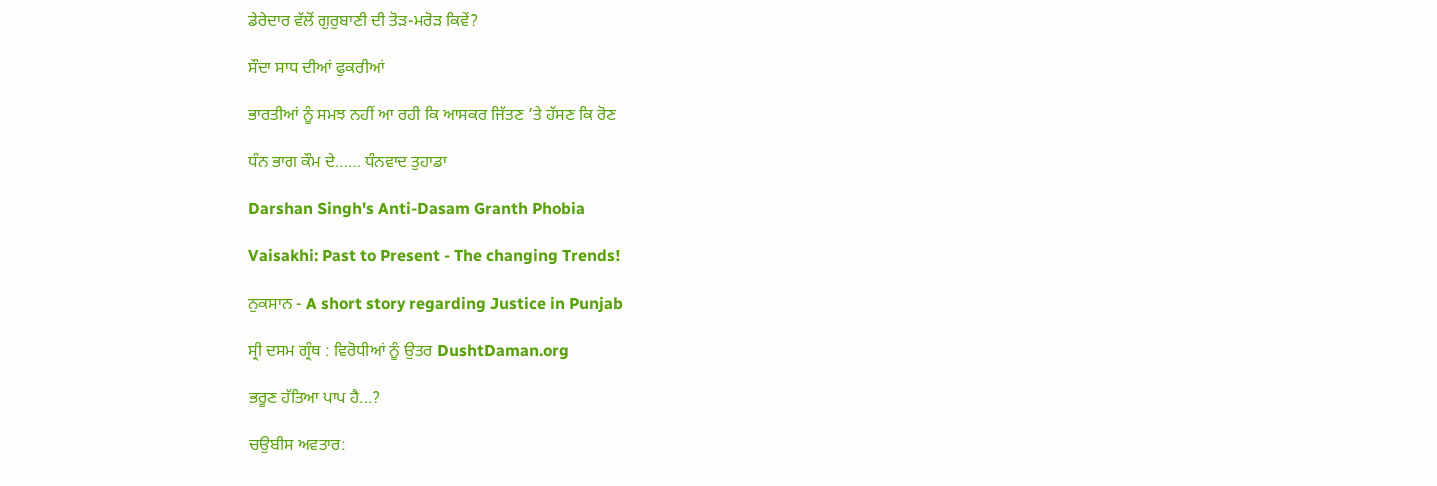ਡੇਰੇਦਾਰ ਵੱਲੋਂ ਗੁਰੁਬਾਣੀ ਦੀ ਤੋੜ-ਮਰੋੜ ਕਿਵੇਂ?

ਸੌਦਾ ਸਾਧ ਦੀਆਂ ਫੁਕਰੀਆਂ

ਭਾਰਤੀਆਂ ਨੂੰ ਸਮਝ ਨਹੀਂ ਆ ਰਹੀ ਕਿ ਆਸਕਰ ਜਿੱਤਣ ’ਤੇ ਹੱਸਣ ਕਿ ਰੋਣ

ਧੰਨ ਭਾਗ ਕੌਮ ਦੇ…… ਧੰਨਵਾਦ ਤੁਹਾਡਾ

Darshan Singh's Anti-Dasam Granth Phobia

Vaisakhi: Past to Present - The changing Trends!

ਨੁਕਸਾਨ - A short story regarding Justice in Punjab

ਸ੍ਰੀ ਦਸਮ ਗ੍ਰੰਥ : ਵਿਰੋਧੀਆਂ ਨੂੰ ਉਤਰ DushtDaman.org

ਭਰੂਣ ਹੱਤਿਆ ਪਾਪ ਹੈ...?

ਚਉਬੀਸ ਅਵਤਾਰ: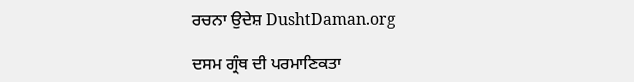ਰਚਨਾ ਉਦੇਸ਼ DushtDaman.org

ਦਸਮ ਗ੍ਰੰਥ ਦੀ ਪਰਮਾਣਿਕਤਾ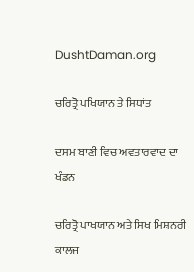DushtDaman.org

ਚਰਿਤ੍ਰੋ ਪਖਿਯਾਨ ਤੇ ਸਿਧਾਂਤ

ਦਸਮ ਬਾਣੀ ਵਿਚ ਅਵਤਾਰਵਾਦ ਦਾ ਖੰਡਨ

ਚਰਿਤ੍ਰੋ ਪਾਖਯਾਨ ਅਤੇ ਸਿਖ ਮਿਸ਼ਨਰੀ ਕਾਲਜ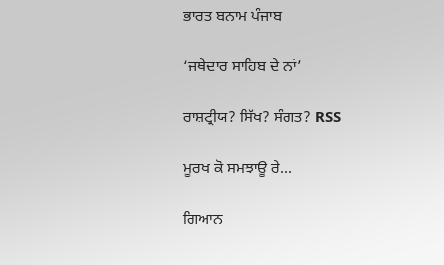ਭਾਰਤ ਬਨਾਮ ਪੰਜਾਬ

‘ਜਥੇਦਾਰ ਸਾਹਿਬ ਦੇ ਨਾਂ’

ਰਾਸ਼ਟ੍ਰੀਯ? ਸਿੱਖ? ਸੰਗਤ? RSS

ਮੂਰਖ ਕੋ ਸਮਝਾਊ ਰੇ...

ਗਿਆਨ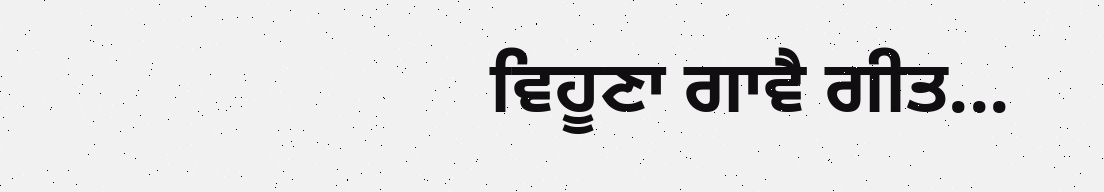ਵਿਹੂਣਾ ਗਾਵੈ ਗੀਤ...